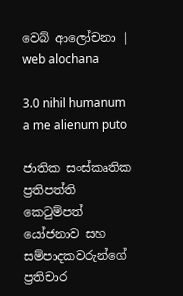වෙබ් ආලෝචනා | web alochana

3.0 nihil humanum a me alienum puto

ජාතික සංස්කෘතික ප්‍රතිපත්ති කෙටුම්පත් යෝජනාව සහ සම්පාදකවරුන්ගේ ප්‍රතිචාර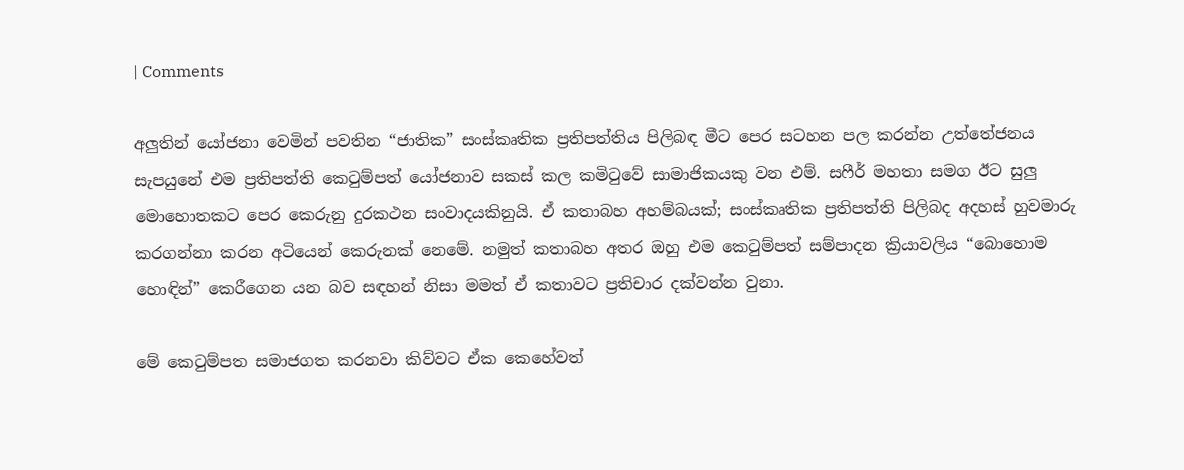| Comments

අලුතින් යෝජනා වෙමින් පවතින “ජාතික” සංස්කෘතික ප්‍රතිපත්තිය පිලිබඳ මීට පෙර සටහන පල කරන්න උත්තේජනය සැපයුනේ එම ප්‍රතිපත්ති කෙටුම්පත් යෝජනාව සකස් කල කමිටුවේ සාමාජිකයකු වන එම්. සෆීර් මහතා සමග ඊට සුලු මොහොතකට පෙර කෙරුනු දුරකථන සංවාදයකිනුයි. ඒ කතාබහ අහම්බයක්; සංස්කෘතික ප්‍රතිපත්ති පිලිබද අදහස් හුවමාරු කරගන්නා කරන අටියෙන් කෙරුනක් නෙමේ. නමුත් කතාබහ අතර ඔහු එම කෙටුම්පත් සම්පාදන ක්‍රියාවලිය “බොහොම හොඳින්” කෙරීගෙන යන බව සඳහන් නිසා මමත් ඒ කතාවට ප්‍රතිචාර දක්වන්න වුනා.

මේ කෙටුම්පත සමාජගත කරනවා කිව්වට ඒක කෙහේවත්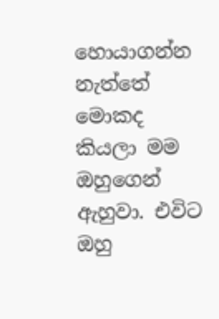හොයාගන්න නැත්තේ මොකද කියලා මම ඔහුගෙන් ඇහුවා. එවිට ඔහු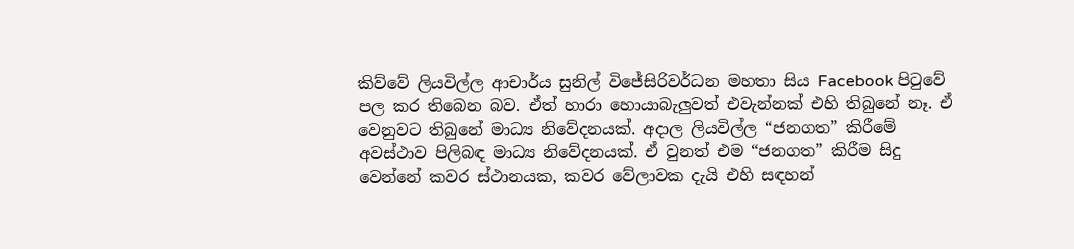කිව්වේ ලියවිල්ල ආචාර්ය සුනිල් විජේසිරිවර්ධන මහතා සිය Facebook පිටුවේ පල කර තිබෙන බව. ඒත් හාරා හොයාබැලුවත් එවැන්නක් එහි තිබුනේ නෑ. ඒ වෙනුවට තිබුනේ මාධ්‍ය නිවේදනයක්. අදාල ලියවිල්ල “ජනගත” කිරීමේ අවස්ථාව පිලිබඳ මාධ්‍ය නිවේදනයක්. ඒ වුනත් එම “ජනගත” කිරීම සිදු වෙන්නේ කවර ස්ථානයක, කවර වේලාවක දැයි එහි සඳහන්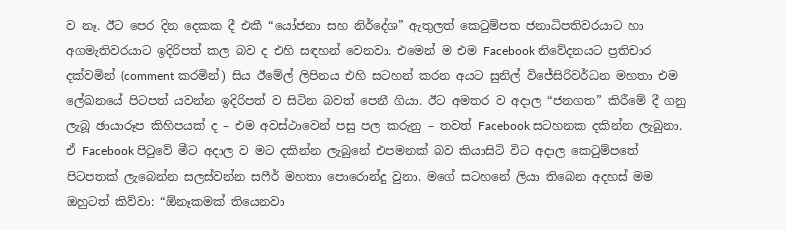ව නෑ. ඊට පෙර දින දෙකක දී එකී “යෝජනා සහ නිර්දේශ” ඇතුලත් කෙටුම්පත ජනාධිපතිවරයාට හා අගමැතිවරයාට ඉදිරිපත් කල බව ද එහි සඳහන් වෙනවා. එමෙන් ම එම Facebook නිවේදනයට ප්‍රතිචාර දක්වමින් (comment කරමින්) සිය ඊමේල් ලිපිනය එහි සටහන් කරන අයට සුනිල් විජේසිරිවර්ධන මහතා එම ලේඛනයේ පිටපත් යවන්න ඉදිරිපත් ව සිටින බවත් පෙනී ගියා. ඊට අමතර ව අදාල “ජනගත” කිරීමේ දී ගනු ලැබූ ඡායාරූප කිහිපයක් ද – එම අවස්ථාවෙන් පසු පල කරුනු – තවත් Facebook සටහනක දකින්න ලැබුනා. ඒ Facebook පිටුවේ මීට අදාල ව මට දකින්න ලැබුනේ එපමනක් බව කියාසිටි විට අදාල කෙටුම්පතේ පිටපතක් ලැබෙන්න සලස්වන්න සෆීර් මහතා පොරොන්දු වුනා. මගේ සටහනේ ලියා තිබෙන අදහස් මම ඔහුටත් කිව්වා: “ඕනෑකමක් තියෙනවා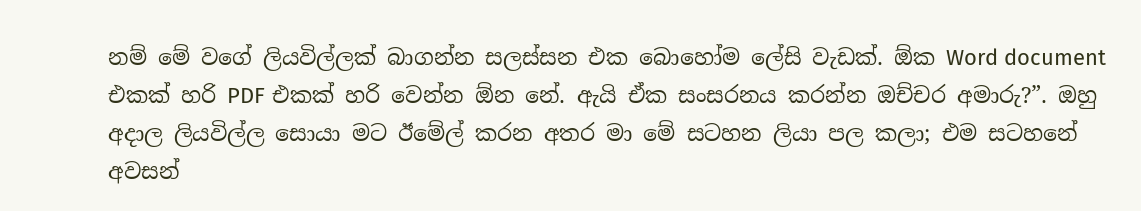නම් මේ වගේ ලියවිල්ලක් බාගන්න සලස්සන එක බොහෝම ලේසි වැඩක්. ඕක Word document එකක් හරි PDF එකක් හරි වෙන්න ඕන නේ. ඇයි ඒක සංසරනය කරන්න ඔච්චර අමාරු?”. ඔහු අදාල ලියවිල්ල සොයා මට ඊමේල් කරන අතර මා මේ සටහන ලියා පල කලා; එම සටහනේ අවසන්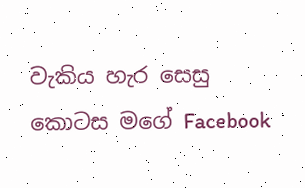වැකිය හැර සෙසු කොටස මගේ Facebook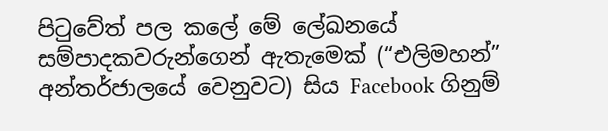පිටුවේත් පල කලේ මේ ලේඛනයේ සම්පාදකවරුන්ගෙන් ඇතැමෙක් (“එලිමහන්” අන්තර්ජාලයේ වෙනුවට) සිය Facebook ගිනුම්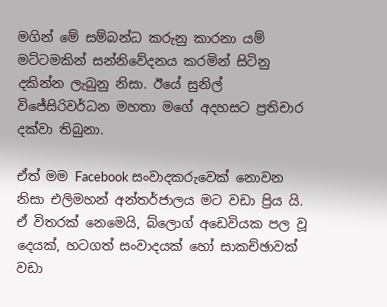මගින් මේ සම්බන්ධ කරුනු කාරනා යම් මට්ටමකින් සන්නිවේදනය කරමින් සිටිනු දකින්න ලැබුනු නිසා. ඊයේ සුනිල් විජේසිරිවර්ධන මහතා මගේ අදහසට ප්‍රතිචාර දක්වා තිබුනා.

ඒත් මම Facebook සංවාදකරුවෙක් නොවන නිසා එලිමහන් අන්තර්ජාලය මට වඩා ප්‍රිය යි. ඒ විතරක් නෙමෙයි, බ්ලොග් අඩෙවියක පල වූ දෙයක්, හටගත් සංවාදයක් හෝ සාකච්ඡාවක් වඩා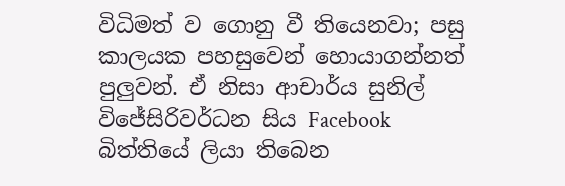විධිමත් ව ගොනු වී තියෙනවා; පසු කාලයක පහසුවෙන් හොයාගන්නත් පුලුවන්. ඒ නිසා ආචාර්ය සුනිල් විජේසිරිවර්ධන සිය Facebook බිත්තියේ ලියා තිබෙන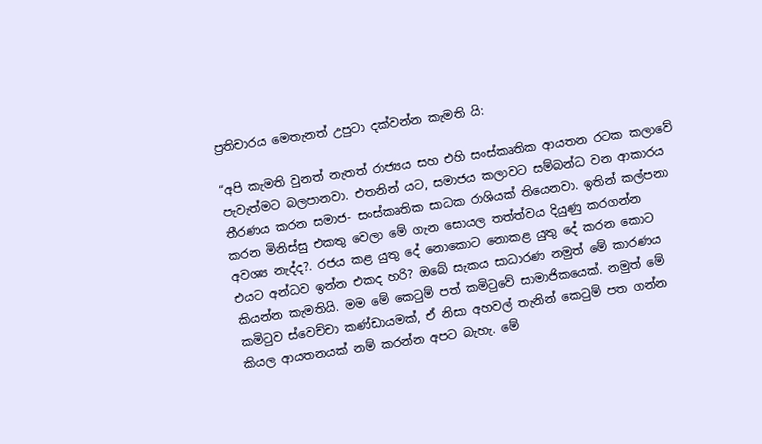ප්‍රතිචාරය මෙතැනත් උපුටා දක්වන්න කැමති යි:

“අපි කැමති වුනත් නැතත් රාජ්‍යය සහ එහි සංස්කෘතික ආයතන රටක කලාවේ පැවැත්මට බලපානවා. එතනින් යට, සමාජය කලාවට සම්බන්ධ වන ආකාරය තීරණය කරන සමාජ- සංස්කෘතික සාධක රාශියක් තියෙනවා. ඉතින් කල්පනා කරන මිනිස්සු එකතු වෙලා මේ ගැන සොයල තත්ත්වය දියුණු කරගන්න අවශ්‍ය නැද්ද?. රජය කළ යුතු දේ නොකොට නොකළ යුතු දේ කරන කොට එයට අන්ධව ඉන්න එකද හරි? ඔබේ සැකය සාධාරණ නමුත් මේ කාරණය කියන්න කැමතියි. මම මේ කෙටුම් පත් කමිටුවේ සාමාජිකයෙක්. නමුත් මේ කමිටුව ස්වෙච්චා කණ්ඩායමක්, ඒ නිසා අහවල් තැනින් කෙටුම් පත ගන්න කියල ආයතනයක් නම් කරන්න අපට බැහැ. මේ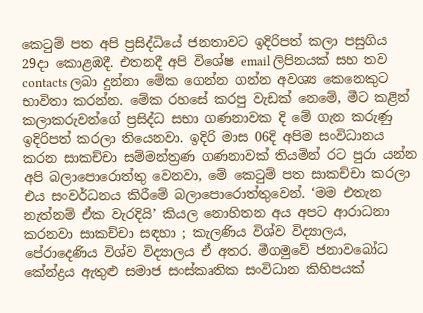කෙටුම් පත අපි ප්‍රසිද්ධියේ ජනතාවට ඉදිරිපත් කලා පසුගිය 29දා කොළඹදී. එතනදී අපි විශේෂ email ලිපිනයක් සහ තව contacts ලබා දුන්නා මේක ගෙන්න ගන්න අවශ්‍ය කෙනෙකුට භාවිතා කරන්න. මේක රහසේ කරපු වැඩක් නෙමේ, මීට කළින් කලාකරුවන්ගේ ප්‍රසිද්ධ සභා ගණනාවක දි මේ ගැන කරුණු ඉදිරිපත් කරලා තියෙනවා. ඉදිරි මාස 06දි අපිම සංවිධානය කරන සාකච්චා සම්මන්ත්‍රණ ගණනාවක් තියමින් රට පුරා යන්න අපි බලාපොරොත්තු වෙනවා, මේ කෙටුම් පත සාකච්චා කරලා එය සංවර්ධනය කිරීමේ බලාපොරොත්තුවෙන්. ‘මම එතැන නැත්නම් ඒක වැරදියි’ කියල නොහිතන අය අපට ආරාධනා කරනවා සාකච්චා සඳහා ; කැලණිය විශ්ව විද්‍යාලය, පේරාදෙණිය විශ්ව විද්‍යාලය ඒ අතර. මීගමුවේ ජනාවබෝධ කේන්ද්‍රය ඇතුළු සමාජ සංස්කෘතික සංවිධාන කිහිපයක්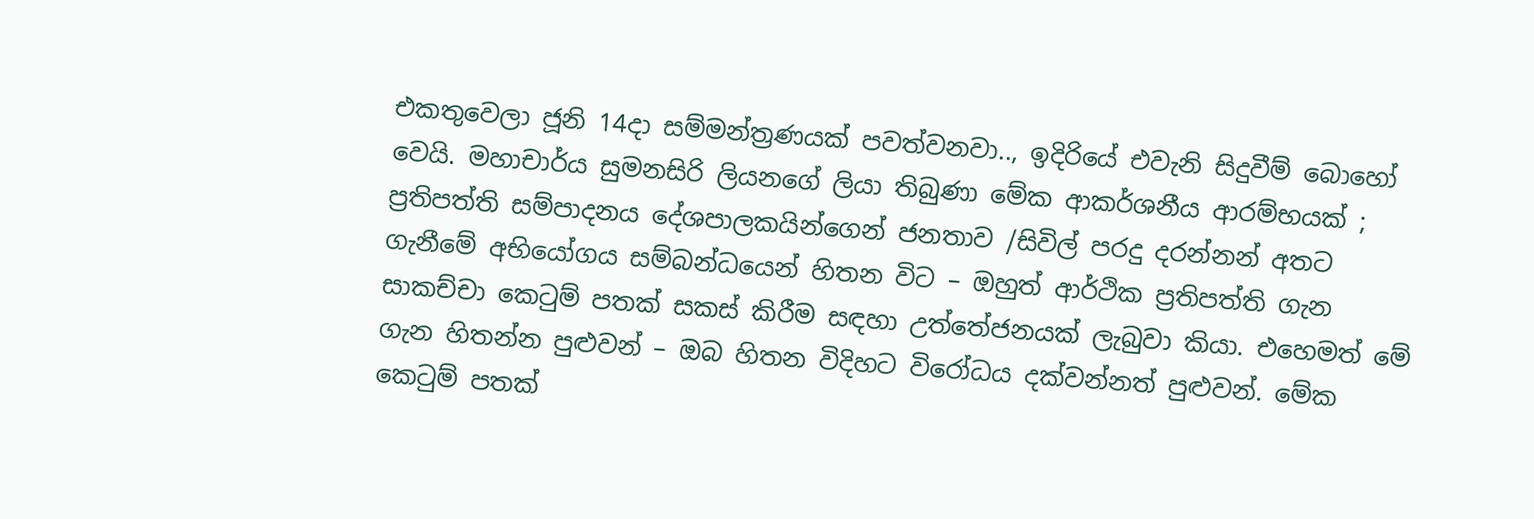එකතුවෙලා ජූනි 14දා සම්මන්ත්‍රණයක් පවත්වනවා.., ඉදිරියේ එවැනි සිදුවීම් බොහෝ වෙයි. මහාචාර්ය සුමනසිරි ලියනගේ ලියා තිබුණා මේක ආකර්ශනීය ආරම්භයක් ; ප්‍රතිපත්ති සම්පාදනය දේශපාලකයින්ගෙන් ජනතාව /සිවිල් පරදු දරන්නන් අතට ගැනීමේ අභියෝගය සම්බන්ධයෙන් හිතන විට – ඔහුත් ආර්ථික ප්‍රතිපත්ති ගැන සාකච්චා කෙටුම් පතක් සකස් කිරීම සඳහා උත්තේජනයක් ලැබුවා කියා. එහෙමත් මේ ගැන හිතන්න පුළුවන් – ඔබ හිතන විදිහට විරෝධය දක්වන්නත් පුළුවන්. මේක කෙටුම් පතක්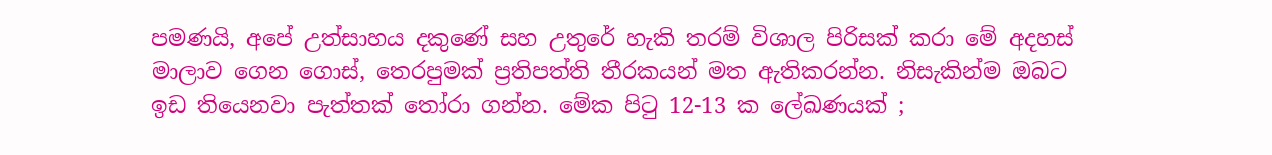පමණයි, අපේ උත්සාහය දකුණේ සහ උතුරේ හැකි තරම් විශාල පිරිසක් කරා මේ අදහස් මාලාව ගෙන ගොස්, තෙරපුමක් ප්‍රතිපත්ති තීරකයන් මත ඇතිකරන්න. නිසැකින්ම ඔබට ඉඩ තියෙනවා පැත්තක් තෝරා ගන්න. මේක පිටු 12-13 ක ලේඛණයක් ;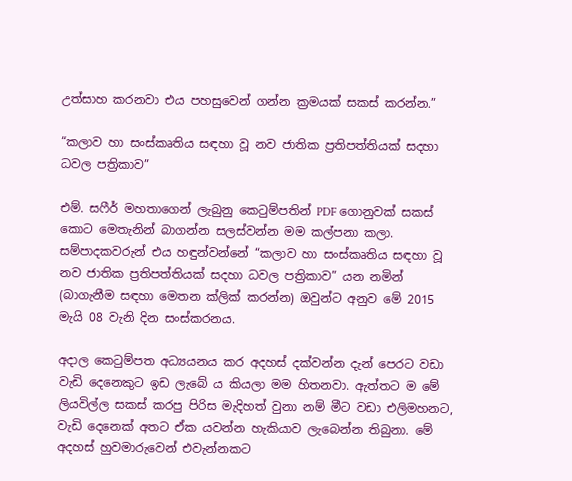උත්සාහ කරනවා එය පහසුවෙන් ගන්න ක්‍රමයක් සකස් කරන්න.”

“කලාව හා සංස්කෘතිය සඳහා වූ නව ජාතික ප්‍රතිපත්තියක් සදහා ධවල පත්‍රිකාව”

එම්. සෆීර් මහතාගෙන් ලැබුනු කෙටුම්පතින් PDF ගොනුවක් සකස් කොට මෙතැනින් බාගන්න සලස්වන්න මම කල්පනා කලා. සම්පාදකවරුන් එය හඳුන්වන්නේ “කලාව හා සංස්කෘතිය සඳහා වූ නව ජාතික ප්‍රතිපත්තියක් සදහා ධවල පත්‍රිකාව” යන නමින් (බාගැනීම සඳහා මෙතන ක්ලික් කරන්න) ඔවුන්ට අනුව මේ 2015 මැයි 08 වැනි දින සංස්කරනය.

අදාල කෙටුම්පත අධ්‍යයනය කර අදහස් දක්වන්න දැන් පෙරට වඩා වැඩි දෙනෙකුට ඉඩ ලැබේ ය කියලා මම හිතනවා. ඇත්තට ම මේ ලියවිල්ල සකස් කරපු පිරිස මැදිහත් වුනා නම් මීට වඩා එලිමහනට, වැඩි දෙනෙක් අතට ඒක යවන්න හැකියාව ලැබෙන්න තිබුනා. මේ අදහස් හුවමාරුවෙන් එවැන්නකට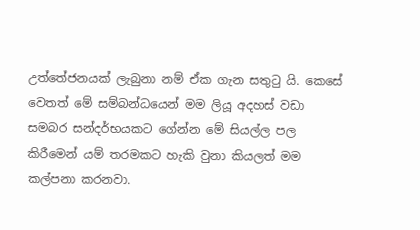උත්තේජනයක් ලැබුනා නම් ඒක ගැන සතුටු යි. කෙසේ වෙතත් මේ සම්බන්ධයෙන් මම ලියූ අදහස් වඩා සමබර සන්දර්භයකට ගේන්න මේ සියල්ල පල කිරීමෙන් යම් තරමකට හැකි වුනා කියලත් මම කල්පනා කරනවා.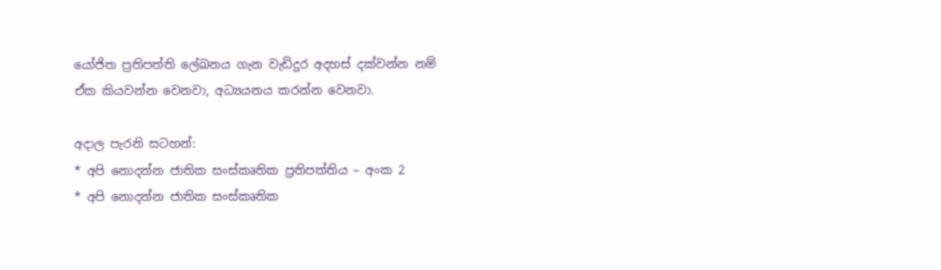යෝජිත ප්‍රතිපත්ති ලේඛනය ගැන වැඩිදුර අදහස් දක්වන්න නම් ඒක කියවන්න වෙනවා, අධ්‍යයනය කරන්න වෙනවා.

අදාල පැරනි සටහන්:
* අපි නොදන්න ජාතික සංස්කෘතික ප්‍රතිපත්තිය – අංක 2
* අපි නොදන්න ජාතික සංස්කෘතික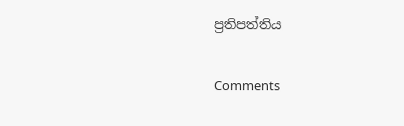ප්‍රතිපත්තිය

Comments